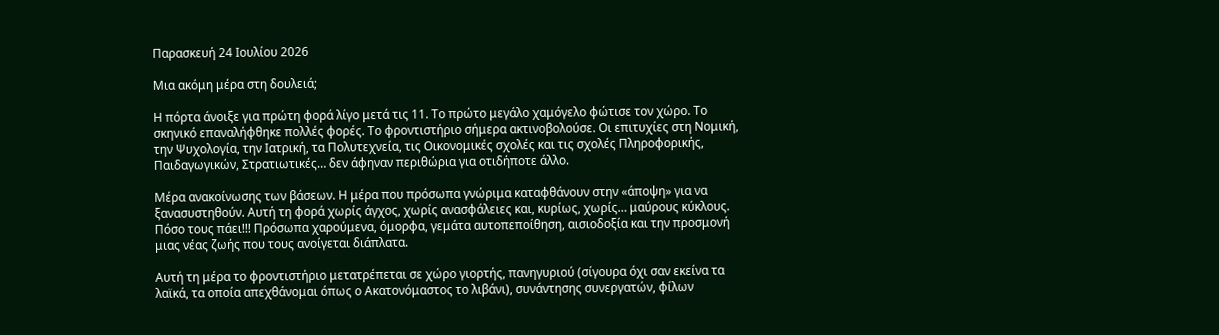Παρασκευή 24 Ιουλίου 2026

Μια ακόμη μέρα στη δουλειά;

Η πόρτα άνοιξε για πρώτη φορά λίγο μετά τις 11. Το πρώτο μεγάλο χαμόγελο φώτισε τον χώρο. Το σκηνικό επαναλήφθηκε πολλές φορές. Το φροντιστήριο σήμερα ακτινοβολούσε. Οι επιτυχίες στη Νομική, την Ψυχολογία, την Ιατρική, τα Πολυτεχνεία, τις Οικονομικές σχολές και τις σχολές Πληροφορικής, Παιδαγωγικών, Στρατιωτικές… δεν άφηναν περιθώρια για οτιδήποτε άλλο.

Μέρα ανακοίνωσης των βάσεων. Η μέρα που πρόσωπα γνώριμα καταφθάνουν στην «άποψη» για να ξανασυστηθούν. Αυτή τη φορά χωρίς άγχος, χωρίς ανασφάλειες και, κυρίως, χωρίς… μαύρους κύκλους. Πόσο τους πάει!!! Πρόσωπα χαρούμενα, όμορφα, γεμάτα αυτοπεποίθηση, αισιοδοξία και την προσμονή μιας νέας ζωής που τους ανοίγεται διάπλατα.

Αυτή τη μέρα το φροντιστήριο μετατρέπεται σε χώρο γιορτής, πανηγυριού (σίγουρα όχι σαν εκείνα τα λαϊκά, τα οποία απεχθάνομαι όπως ο Ακατονόμαστος το λιβάνι), συνάντησης συνεργατών, φίλων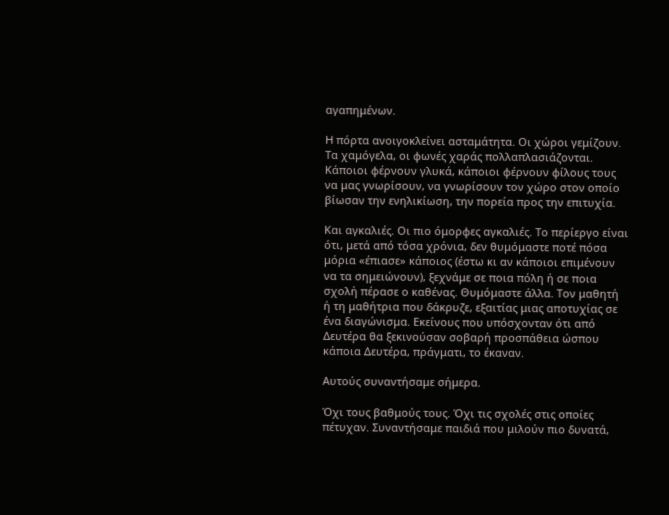αγαπημένων.

H πόρτα ανοιγοκλείνει ασταμάτητα. Οι χώροι γεμίζουν. Τα χαμόγελα, οι φωνές χαράς πολλαπλασιάζονται. Κάποιοι φέρνουν γλυκά, κάποιοι φέρνουν φίλους τους να μας γνωρίσουν, να γνωρίσουν τον χώρο στον οποίο βίωσαν την ενηλικίωση, την πορεία προς την επιτυχία.

Και αγκαλιές. Οι πιο όμορφες αγκαλιές. Το περίεργο είναι ότι, μετά από τόσα χρόνια, δεν θυμόμαστε ποτέ πόσα μόρια «έπιασε» κάποιος (έστω κι αν κάποιοι επιμένουν να τα σημειώνουν), ξεχνάμε σε ποια πόλη ή σε ποια σχολή πέρασε ο καθένας. Θυμόμαστε άλλα. Τον μαθητή ή τη μαθήτρια που δάκρυζε, εξαιτίας μιας αποτυχίας σε ένα διαγώνισμα. Εκείνους που υπόσχονταν ότι από Δευτέρα θα ξεκινούσαν σοβαρή προσπάθεια ώσπου κάποια Δευτέρα, πράγματι, το έκαναν.

Αυτούς συναντήσαμε σήμερα.

Όχι τους βαθμούς τους. Όχι τις σχολές στις οποίες πέτυχαν. Συναντήσαμε παιδιά που μιλούν πιο δυνατά,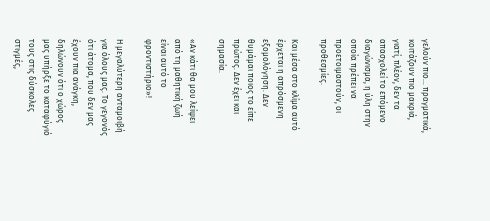γελούν πιο… πραγματικά, κοιτάζουν πιο μακριά, γιατί, πλέον, δεν τα απασχολεί το επόμενο διαγώνισμα, η ύλη στην οποία πρέπει να προετοιμαστούν, οι προθεσμίες.

Και μέσα στο κλίμα αυτό έρχεται η απρόσμενη εξομολόγηση. Δεν θυμάμαι ποιος το είπε πρώτος. Δεν έχει και σημασία.

«Αν κάτι θα μου λείψει από τη μαθητική ζωή είναι αυτό το φροντιστήριο»!

Η μεγαλύτερη ανταμοιβή για όλους μας. Το γεγονός ότι άτομα, που δεν μας έχουν πια ανάγκη, δηλώνουν ότι ο χώρος μας υπήρξε το καταφύγιό τους στις δύσκολες στιγμές,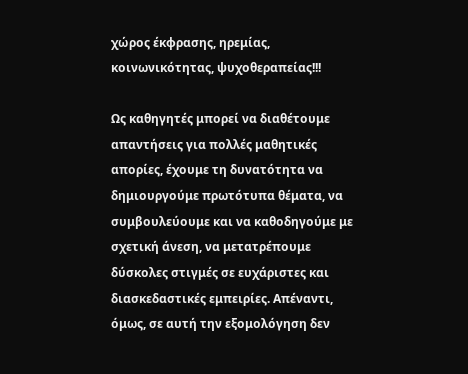χώρος έκφρασης, ηρεμίας, κοινωνικότητας, ψυχοθεραπείας!!!

Ως καθηγητές μπορεί να διαθέτουμε απαντήσεις για πολλές μαθητικές απορίες, έχουμε τη δυνατότητα να δημιουργούμε πρωτότυπα θέματα, να συμβουλεύουμε και να καθοδηγούμε με σχετική άνεση, να μετατρέπουμε δύσκολες στιγμές σε ευχάριστες και διασκεδαστικές εμπειρίες. Απέναντι, όμως, σε αυτή την εξομολόγηση δεν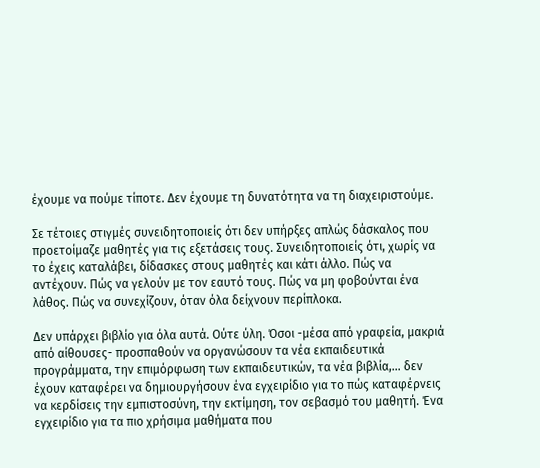έχουμε να πούμε τίποτε. Δεν έχουμε τη δυνατότητα να τη διαχειριστούμε.

Σε τέτοιες στιγμές συνειδητοποιείς ότι δεν υπήρξες απλώς δάσκαλος που προετοίμαζε μαθητές για τις εξετάσεις τους. Συνειδητοποιείς ότι, χωρίς να το έχεις καταλάβει, δίδασκες στους μαθητές και κάτι άλλο. Πώς να αντέχουν. Πώς να γελούν με τον εαυτό τους. Πώς να μη φοβούνται ένα λάθος. Πώς να συνεχίζουν, όταν όλα δείχνουν περίπλοκα.

Δεν υπάρχει βιβλίο για όλα αυτά. Ούτε ύλη. Όσοι -μέσα από γραφεία, μακριά από αίθουσες- προσπαθούν να οργανώσουν τα νέα εκπαιδευτικά προγράμματα, την επιμόρφωση των εκπαιδευτικών, τα νέα βιβλία,… δεν έχουν καταφέρει να δημιουργήσουν ένα εγχειρίδιο για το πώς καταφέρνεις να κερδίσεις την εμπιστοσύνη, την εκτίμηση, τον σεβασμό του μαθητή. Ένα εγχειρίδιο για τα πιο χρήσιμα μαθήματα που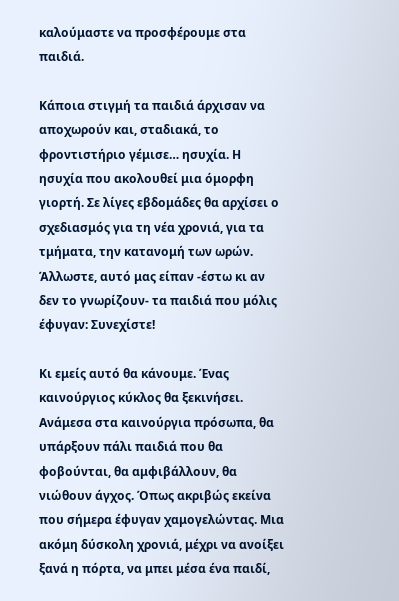καλούμαστε να προσφέρουμε στα παιδιά.

Κάποια στιγμή τα παιδιά άρχισαν να αποχωρούν και, σταδιακά, το φροντιστήριο γέμισε… ησυχία. Η ησυχία που ακολουθεί μια όμορφη γιορτή. Σε λίγες εβδομάδες θα αρχίσει ο σχεδιασμός για τη νέα χρονιά, για τα τμήματα, την κατανομή των ωρών. Άλλωστε, αυτό μας είπαν -έστω κι αν δεν το γνωρίζουν- τα παιδιά που μόλις έφυγαν: Συνεχίστε!

Κι εμείς αυτό θα κάνουμε. Ένας καινούργιος κύκλος θα ξεκινήσει. Ανάμεσα στα καινούργια πρόσωπα, θα υπάρξουν πάλι παιδιά που θα φοβούνται, θα αμφιβάλλουν, θα νιώθουν άγχος. Όπως ακριβώς εκείνα που σήμερα έφυγαν χαμογελώντας. Μια ακόμη δύσκολη χρονιά, μέχρι να ανοίξει ξανά η πόρτα, να μπει μέσα ένα παιδί,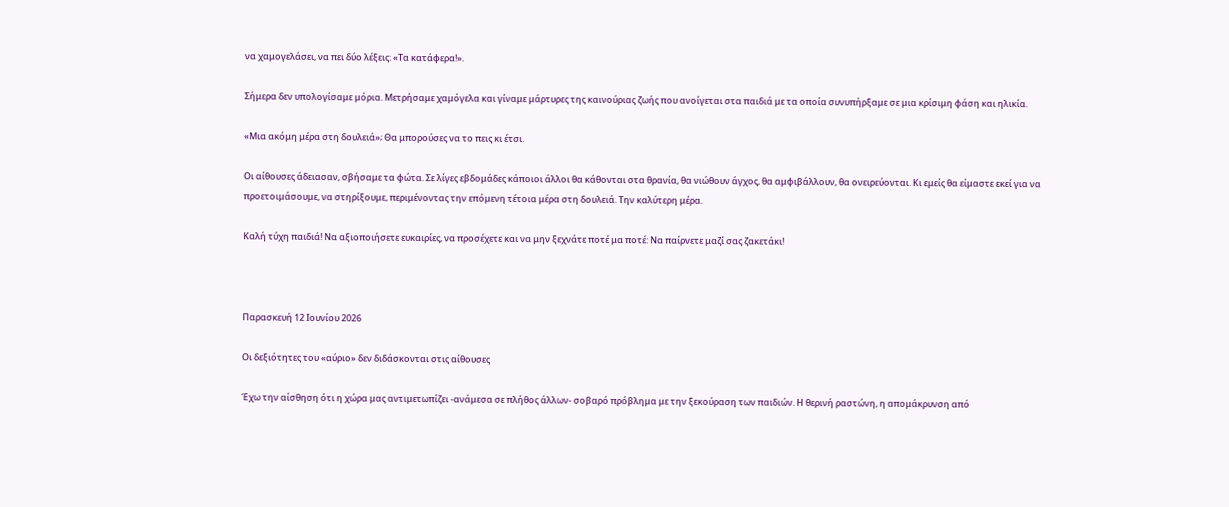να χαμογελάσει, να πει δύο λέξεις: «Τα κατάφερα!».

Σήμερα δεν υπολογίσαμε μόρια. Μετρήσαμε χαμόγελα και γίναμε μάρτυρες της καινούριας ζωής που ανοίγεται στα παιδιά με τα οποία συνυπήρξαμε σε μια κρίσιμη φάση και ηλικία.

«Μια ακόμη μέρα στη δουλειά»; Θα μπορούσες να το πεις κι έτσι.

Οι αίθουσες άδειασαν, σβήσαμε τα φώτα. Σε λίγες εβδομάδες κάποιοι άλλοι θα κάθονται στα θρανία, θα νιώθουν άγχος, θα αμφιβάλλουν, θα ονειρεύονται. Κι εμείς θα είμαστε εκεί για να προετοιμάσουμε, να στηρίξουμε, περιμένοντας την επόμενη τέτοια μέρα στη δουλειά. Την καλύτερη μέρα.

Καλή τύχη παιδιά! Να αξιοποιήσετε ευκαιρίες, να προσέχετε και να μην ξεχνάτε ποτέ μα ποτέ: Να παίρνετε μαζί σας ζακετάκι!



Παρασκευή 12 Ιουνίου 2026

Οι δεξιότητες του «αύριο» δεν διδάσκονται στις αίθουσες

Έχω την αίσθηση ότι η χώρα μας αντιμετωπίζει -ανάμεσα σε πλήθος άλλων- σοβαρό πρόβλημα με την ξεκούραση των παιδιών. Η θερινή ραστώνη, η απομάκρυνση από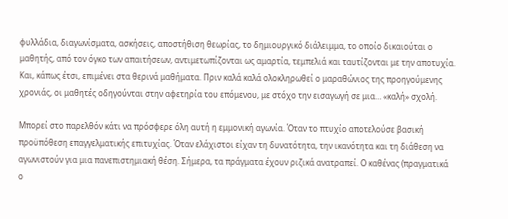φυλλάδια, διαγωνίσματα, ασκήσεις, αποστήθιση θεωρίας, το δημιουργικό διάλειμμα, το οποίο δικαιούται ο μαθητής, από τον όγκο των απαιτήσεων, αντιμετωπίζονται ως αμαρτία, τεμπελιά και ταυτίζονται με την αποτυχία. Και, κάπως έτσι, επιμένει στα θερινά μαθήματα. Πριν καλά καλά ολοκληρωθεί ο μαραθώνιος της προηγούμενης χρονιάς, οι μαθητές οδηγούνται στην αφετηρία του επόμενου, με στόχο την εισαγωγή σε μια… «καλή» σχολή.

Μπορεί στο παρελθόν κάτι να πρόσφερε όλη αυτή η εμμονική αγωνία. Όταν το πτυχίο αποτελούσε βασική προϋπόθεση επαγγελματικής επιτυχίας. Όταν ελάχιστοι είχαν τη δυνατότητα, την ικανότητα και τη διάθεση να αγωνιστούν για μια πανεπιστημιακή θέση. Σήμερα, τα πράγματα έχουν ριζικά ανατραπεί. Ο καθένας (πραγματικά ο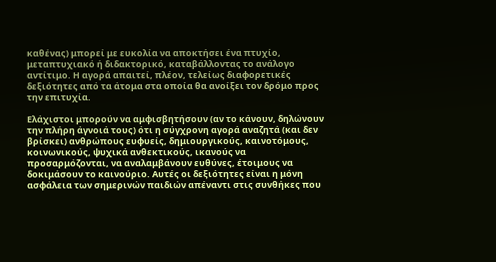καθένας) μπορεί με ευκολία να αποκτήσει ένα πτυχίο, μεταπτυχιακό ή διδακτορικό, καταβάλλοντας το ανάλογο αντίτιμο. Η αγορά απαιτεί, πλέον, τελείως διαφορετικές δεξιότητες από τα άτομα στα οποία θα ανοίξει τον δρόμο προς την επιτυχία.

Ελάχιστοι μπορούν να αμφισβητήσουν (αν το κάνουν, δηλώνουν την πλήρη άγνοιά τους) ότι η σύγχρονη αγορά αναζητά (και δεν βρίσκει) ανθρώπους ευφυείς, δημιουργικούς, καινοτόμους, κοινωνικούς, ψυχικά ανθεκτικούς, ικανούς να προσαρμόζονται, να αναλαμβάνουν ευθύνες, έτοιμους να δοκιμάσουν το καινούριο. Αυτές οι δεξιότητες είναι η μόνη ασφάλεια των σημερινών παιδιών απέναντι στις συνθήκες που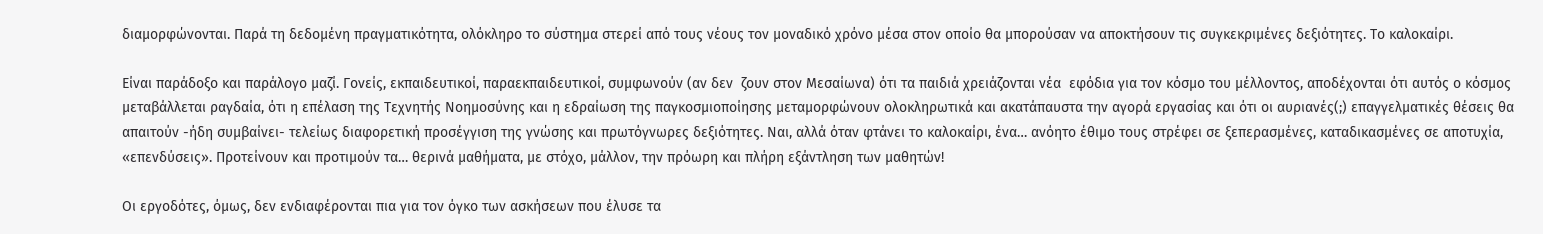διαμορφώνονται. Παρά τη δεδομένη πραγματικότητα, ολόκληρο το σύστημα στερεί από τους νέους τον μοναδικό χρόνο μέσα στον οποίο θα μπορούσαν να αποκτήσουν τις συγκεκριμένες δεξιότητες. Το καλοκαίρι.

Είναι παράδοξο και παράλογο μαζί. Γονείς, εκπαιδευτικοί, παραεκπαιδευτικοί, συμφωνούν (αν δεν  ζουν στον Μεσαίωνα) ότι τα παιδιά χρειάζονται νέα  εφόδια για τον κόσμο του μέλλοντος, αποδέχονται ότι αυτός ο κόσμος μεταβάλλεται ραγδαία, ότι η επέλαση της Τεχνητής Νοημοσύνης και η εδραίωση της παγκοσμιοποίησης μεταμορφώνουν ολοκληρωτικά και ακατάπαυστα την αγορά εργασίας και ότι οι αυριανές(;) επαγγελματικές θέσεις θα απαιτούν -ήδη συμβαίνει- τελείως διαφορετική προσέγγιση της γνώσης και πρωτόγνωρες δεξιότητες. Ναι, αλλά όταν φτάνει το καλοκαίρι, ένα… ανόητο έθιμο τους στρέφει σε ξεπερασμένες, καταδικασμένες σε αποτυχία, «επενδύσεις». Προτείνουν και προτιμούν τα… θερινά μαθήματα, με στόχο, μάλλον, την πρόωρη και πλήρη εξάντληση των μαθητών!

Οι εργοδότες, όμως, δεν ενδιαφέρονται πια για τον όγκο των ασκήσεων που έλυσε τα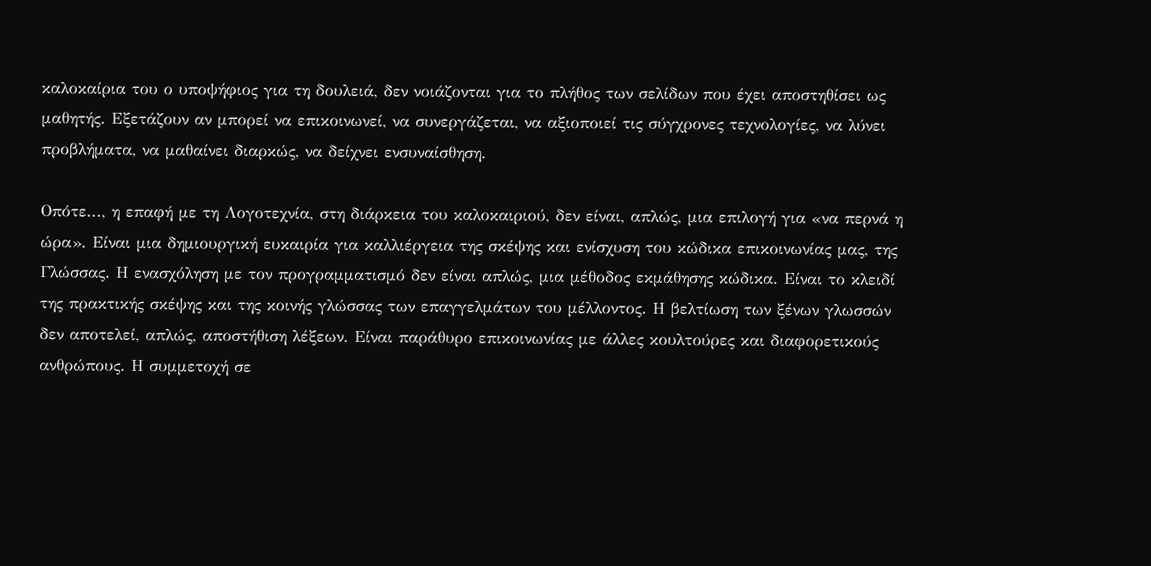καλοκαίρια του ο υποψήφιος για τη δουλειά, δεν νοιάζονται για το πλήθος των σελίδων που έχει αποστηθίσει ως μαθητής. Εξετάζουν αν μπορεί να επικοινωνεί, να συνεργάζεται, να αξιοποιεί τις σύγχρονες τεχνολογίες, να λύνει προβλήματα, να μαθαίνει διαρκώς, να δείχνει ενσυναίσθηση.

Οπότε..., η επαφή με τη Λογοτεχνία, στη διάρκεια του καλοκαιριού, δεν είναι, απλώς, μια επιλογή για «να περνά η ώρα». Είναι μια δημιουργική ευκαιρία για καλλιέργεια της σκέψης και ενίσχυση του κώδικα επικοινωνίας μας, της Γλώσσας. Η ενασχόληση με τον προγραμματισμό δεν είναι απλώς, μια μέθοδος εκμάθησης κώδικα. Είναι το κλειδί της πρακτικής σκέψης και της κοινής γλώσσας των επαγγελμάτων του μέλλοντος. Η βελτίωση των ξένων γλωσσών δεν αποτελεί, απλώς, αποστήθιση λέξεων. Είναι παράθυρο επικοινωνίας με άλλες κουλτούρες και διαφορετικούς ανθρώπους. Η συμμετοχή σε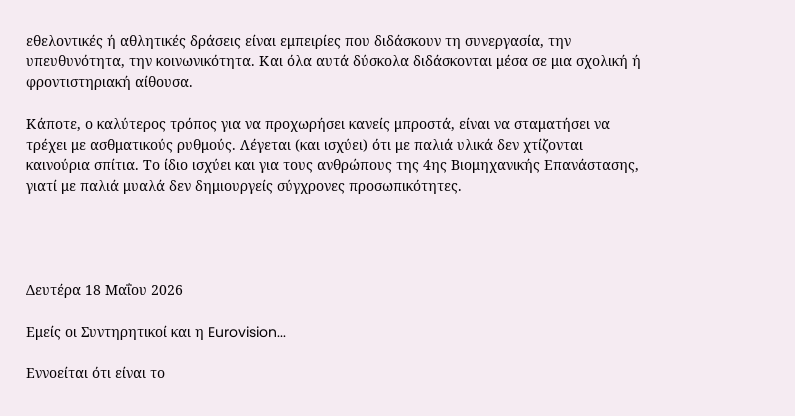εθελοντικές ή αθλητικές δράσεις είναι εμπειρίες που διδάσκουν τη συνεργασία, την υπευθυνότητα, την κοινωνικότητα. Και όλα αυτά δύσκολα διδάσκονται μέσα σε μια σχολική ή φροντιστηριακή αίθουσα.

Κάποτε, ο καλύτερος τρόπος για να προχωρήσει κανείς μπροστά, είναι να σταματήσει να τρέχει με ασθματικούς ρυθμούς. Λέγεται (και ισχύει) ότι με παλιά υλικά δεν χτίζονται καινούρια σπίτια. Το ίδιο ισχύει και για τους ανθρώπους της 4ης Βιομηχανικής Επανάστασης, γιατί με παλιά μυαλά δεν δημιουργείς σύγχρονες προσωπικότητες.




Δευτέρα 18 Μαΐου 2026

Εμείς οι Συντηρητικοί και η Eurovision...

Εννοείται ότι είναι το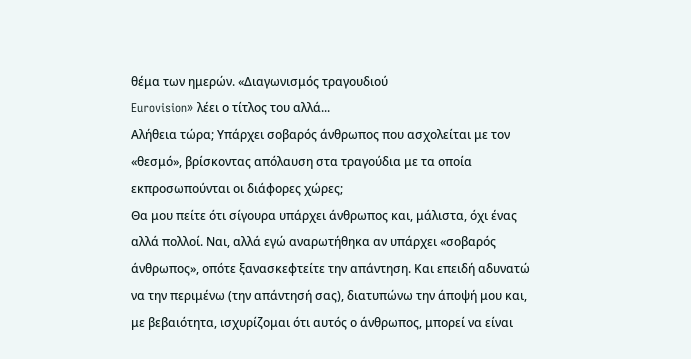θέμα των ημερών. «Διαγωνισμός τραγουδιού
Eurovision» λέει ο τίτλος του αλλά...
Αλήθεια τώρα; Υπάρχει σοβαρός άνθρωπος που ασχολείται με τον «θεσμό», βρίσκοντας απόλαυση στα τραγούδια με τα οποία εκπροσωπούνται οι διάφορες χώρες;
Θα μου πείτε ότι σίγουρα υπάρχει άνθρωπος και, μάλιστα, όχι ένας αλλά πολλοί. Ναι, αλλά εγώ αναρωτήθηκα αν υπάρχει «σοβαρός άνθρωπος», οπότε ξανασκεφτείτε την απάντηση. Και επειδή αδυνατώ να την περιμένω (την απάντησή σας), διατυπώνω την άποψή μου και, με βεβαιότητα, ισχυρίζομαι ότι αυτός ο άνθρωπος, μπορεί να είναι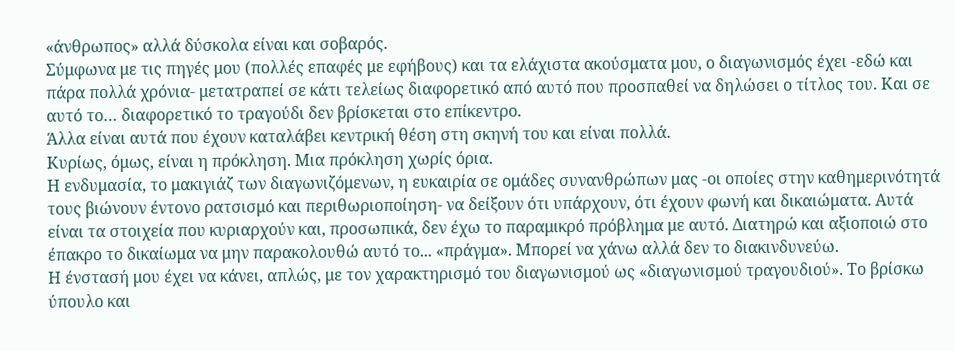«άνθρωπος» αλλά δύσκολα είναι και σοβαρός.
Σύμφωνα με τις πηγές μου (πολλές επαφές με εφήβους) και τα ελάχιστα ακούσματα μου, ο διαγωνισμός έχει -εδώ και πάρα πολλά χρόνια- μετατραπεί σε κάτι τελείως διαφορετικό από αυτό που προσπαθεί να δηλώσει ο τίτλος του. Και σε αυτό το… διαφορετικό το τραγούδι δεν βρίσκεται στο επίκεντρο.
Άλλα είναι αυτά που έχουν καταλάβει κεντρική θέση στη σκηνή του και είναι πολλά.
Κυρίως, όμως, είναι η πρόκληση. Μια πρόκληση χωρίς όρια.
Η ενδυμασία, το μακιγιάζ των διαγωνιζόμενων, η ευκαιρία σε ομάδες συνανθρώπων μας -οι οποίες στην καθημερινότητά τους βιώνουν έντονο ρατσισμό και περιθωριοποίηση- να δείξουν ότι υπάρχουν, ότι έχουν φωνή και δικαιώματα. Αυτά είναι τα στοιχεία που κυριαρχούν και, προσωπικά, δεν έχω το παραμικρό πρόβλημα με αυτό. Διατηρώ και αξιοποιώ στο έπακρο το δικαίωμα να μην παρακολουθώ αυτό το... «πράγμα». Μπορεί να χάνω αλλά δεν το διακινδυνεύω.
Η ένστασή μου έχει να κάνει, απλώς, με τον χαρακτηρισμό του διαγωνισμού ως «διαγωνισμού τραγουδιού». Το βρίσκω ύπουλο και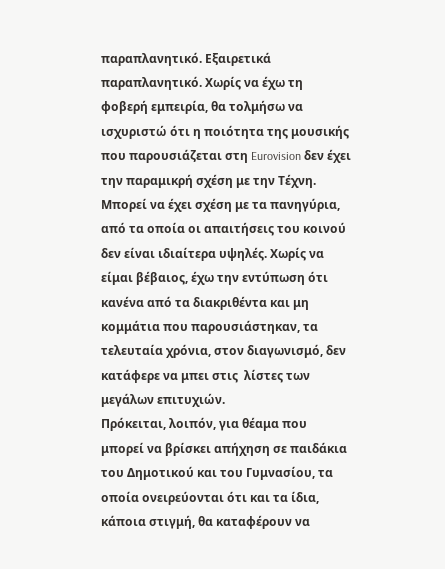παραπλανητικό. Εξαιρετικά παραπλανητικό. Χωρίς να έχω τη φοβερή εμπειρία, θα τολμήσω να ισχυριστώ ότι η ποιότητα της μουσικής που παρουσιάζεται στη Eurovision δεν έχει την παραμικρή σχέση με την Τέχνη. Μπορεί να έχει σχέση με τα πανηγύρια, από τα οποία οι απαιτήσεις του κοινού δεν είναι ιδιαίτερα υψηλές. Χωρίς να είμαι βέβαιος, έχω την εντύπωση ότι κανένα από τα διακριθέντα και μη κομμάτια που παρουσιάστηκαν, τα τελευταία χρόνια, στον διαγωνισμό, δεν κατάφερε να μπει στις  λίστες των μεγάλων επιτυχιών.
Πρόκειται, λοιπόν, για θέαμα που μπορεί να βρίσκει απήχηση σε παιδάκια του Δημοτικού και του Γυμνασίου, τα οποία ονειρεύονται ότι και τα ίδια, κάποια στιγμή, θα καταφέρουν να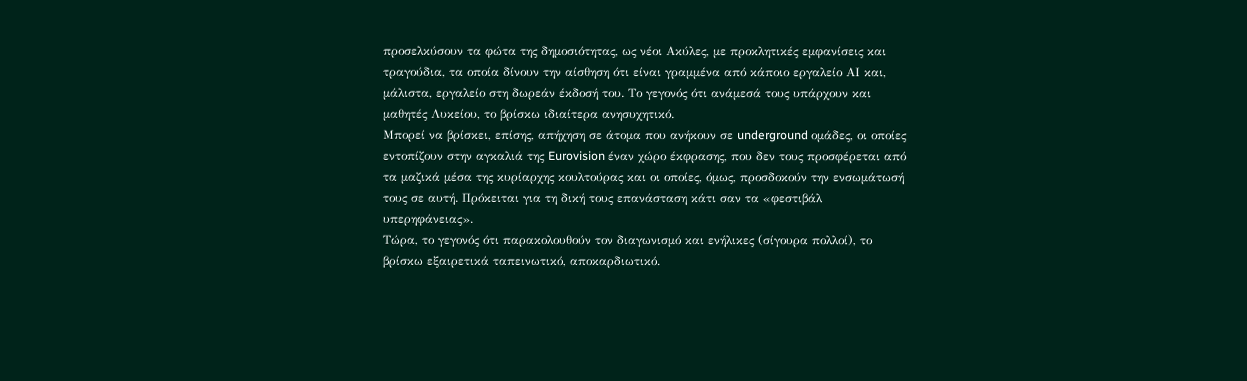προσελκύσουν τα φώτα της δημοσιότητας, ως νέοι Ακύλες, με προκλητικές εμφανίσεις και τραγούδια, τα οποία δίνουν την αίσθηση ότι είναι γραμμένα από κάποιο εργαλείο ΑΙ και, μάλιστα, εργαλείο στη δωρεάν έκδοσή του. Το γεγονός ότι ανάμεσά τους υπάρχουν και μαθητές Λυκείου, το βρίσκω ιδιαίτερα ανησυχητικό.
Μπορεί να βρίσκει, επίσης, απήχηση σε άτομα που ανήκουν σε underground ομάδες, οι οποίες εντοπίζουν στην αγκαλιά της Eurovision έναν χώρο έκφρασης, που δεν τους προσφέρεται από τα μαζικά μέσα της κυρίαρχης κουλτούρας και οι οποίες, όμως, προσδοκούν την ενσωμάτωσή τους σε αυτή. Πρόκειται για τη δική τους επανάσταση κάτι σαν τα «φεστιβάλ υπερηφάνειας».
Τώρα, το γεγονός ότι παρακολουθούν τον διαγωνισμό και ενήλικες (σίγουρα πολλοί), το βρίσκω εξαιρετικά ταπεινωτικό, αποκαρδιωτικό.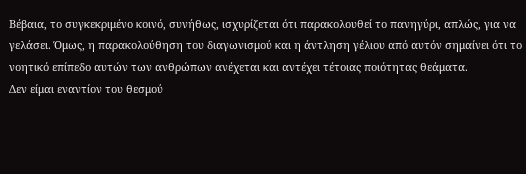Βέβαια, το συγκεκριμένο κοινό, συνήθως, ισχυρίζεται ότι παρακολουθεί το πανηγύρι, απλώς, για να γελάσει. Όμως, η παρακολούθηση του διαγωνισμού και η άντληση γέλιου από αυτόν σημαίνει ότι το νοητικό επίπεδο αυτών των ανθρώπων ανέχεται και αντέχει τέτοιας ποιότητας θεάματα.
Δεν είμαι εναντίον του θεσμού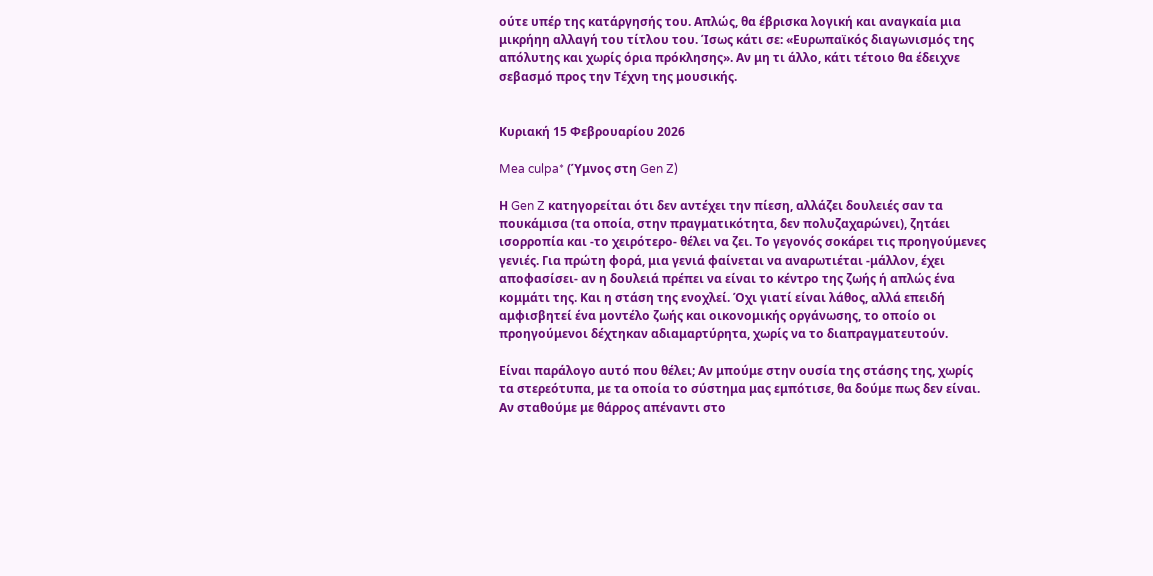ούτε υπέρ της κατάργησής του. Απλώς, θα έβρισκα λογική και αναγκαία μια μικρήηη αλλαγή του τίτλου του. Ίσως κάτι σε: «Ευρωπαϊκός διαγωνισμός της απόλυτης και χωρίς όρια πρόκλησης». Αν μη τι άλλο, κάτι τέτοιο θα έδειχνε σεβασμό προς την Τέχνη της μουσικής.


Κυριακή 15 Φεβρουαρίου 2026

Mea culpa* (Ύμνος στη Gen Z)

Η Gen Z κατηγορείται ότι δεν αντέχει την πίεση, αλλάζει δουλειές σαν τα πουκάμισα (τα οποία, στην πραγματικότητα, δεν πολυζαχαρώνει), ζητάει ισορροπία και -το χειρότερο- θέλει να ζει. Το γεγονός σοκάρει τις προηγούμενες γενιές. Για πρώτη φορά, μια γενιά φαίνεται να αναρωτιέται -μάλλον, έχει αποφασίσει- αν η δουλειά πρέπει να είναι το κέντρο της ζωής ή απλώς ένα κομμάτι της. Και η στάση της ενοχλεί. Όχι γιατί είναι λάθος, αλλά επειδή αμφισβητεί ένα μοντέλο ζωής και οικονομικής οργάνωσης, το οποίο οι προηγούμενοι δέχτηκαν αδιαμαρτύρητα, χωρίς να το διαπραγματευτούν.

Είναι παράλογο αυτό που θέλει; Αν μπούμε στην ουσία της στάσης της, χωρίς τα στερεότυπα, με τα οποία το σύστημα μας εμπότισε, θα δούμε πως δεν είναι. Αν σταθούμε με θάρρος απέναντι στο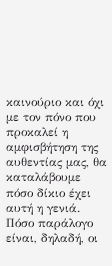καινούριο και όχι με τον πόνο που  προκαλεί η αμφισβήτηση της αυθεντίας μας, θα καταλάβουμε πόσο δίκιο έχει αυτή η γενιά. Πόσο παράλογο είναι, δηλαδή, οι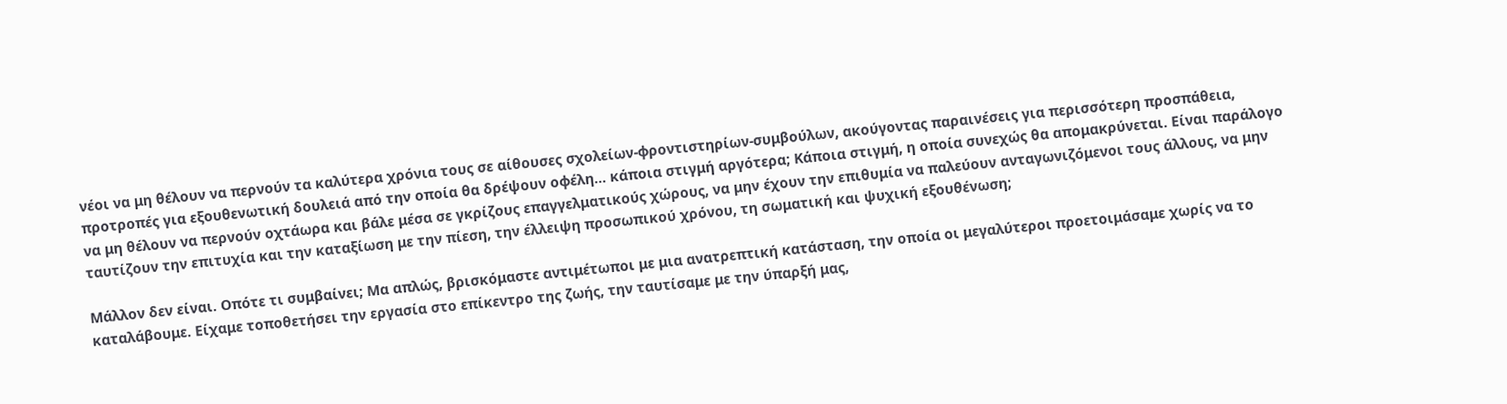νέοι να μη θέλουν να περνούν τα καλύτερα χρόνια τους σε αίθουσες σχολείων-φροντιστηρίων-συμβούλων, ακούγοντας παραινέσεις για περισσότερη προσπάθεια, προτροπές για εξουθενωτική δουλειά από την οποία θα δρέψουν οφέλη... κάποια στιγμή αργότερα; Κάποια στιγμή, η οποία συνεχώς θα απομακρύνεται. Είναι παράλογο να μη θέλουν να περνούν οχτάωρα και βάλε μέσα σε γκρίζους επαγγελματικούς χώρους, να μην έχουν την επιθυμία να παλεύουν ανταγωνιζόμενοι τους άλλους, να μην ταυτίζουν την επιτυχία και την καταξίωση με την πίεση, την έλλειψη προσωπικού χρόνου, τη σωματική και ψυχική εξουθένωση;

Μάλλον δεν είναι. Οπότε τι συμβαίνει; Μα απλώς, βρισκόμαστε αντιμέτωποι με μια ανατρεπτική κατάσταση, την οποία οι μεγαλύτεροι προετοιμάσαμε χωρίς να το καταλάβουμε. Είχαμε τοποθετήσει την εργασία στο επίκεντρο της ζωής, την ταυτίσαμε με την ύπαρξή μας,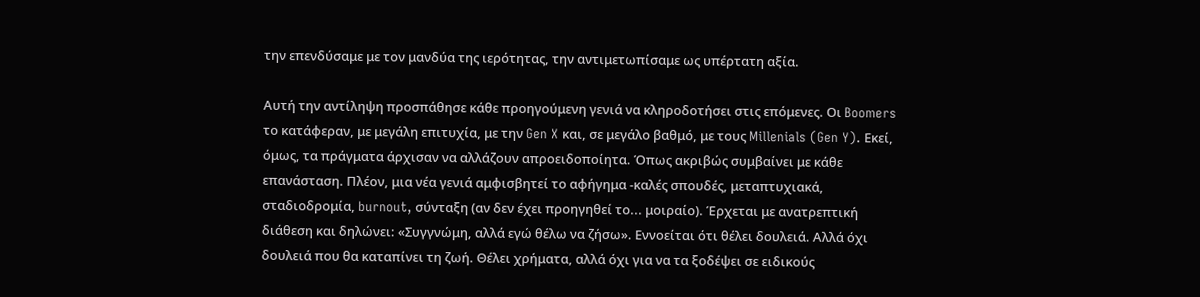την επενδύσαμε με τον μανδύα της ιερότητας, την αντιμετωπίσαμε ως υπέρτατη αξία.

Αυτή την αντίληψη προσπάθησε κάθε προηγούμενη γενιά να κληροδοτήσει στις επόμενες. Οι Boomers το κατάφεραν, με μεγάλη επιτυχία, με την Gen X και, σε μεγάλο βαθμό, με τους Millenials (Gen Y). Εκεί, όμως, τα πράγματα άρχισαν να αλλάζουν απροειδοποίητα. Όπως ακριβώς συμβαίνει με κάθε επανάσταση. Πλέον, μια νέα γενιά αμφισβητεί το αφήγημα -καλές σπουδές, μεταπτυχιακά, σταδιοδρομία, burnout, σύνταξη (αν δεν έχει προηγηθεί το... μοιραίο). Έρχεται με ανατρεπτική διάθεση και δηλώνει: «Συγγνώμη, αλλά εγώ θέλω να ζήσω». Εννοείται ότι θέλει δουλειά. Αλλά όχι δουλειά που θα καταπίνει τη ζωή. Θέλει χρήματα, αλλά όχι για να τα ξοδέψει σε ειδικούς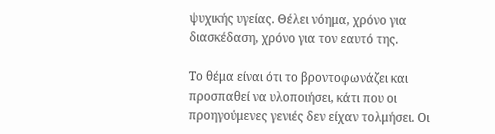ψυχικής υγείας. Θέλει νόημα, χρόνο για διασκέδαση, χρόνο για τον εαυτό της.

Το θέμα είναι ότι το βροντοφωνάζει και προσπαθεί να υλοποιήσει, κάτι που οι προηγούμενες γενιές δεν είχαν τολμήσει. Οι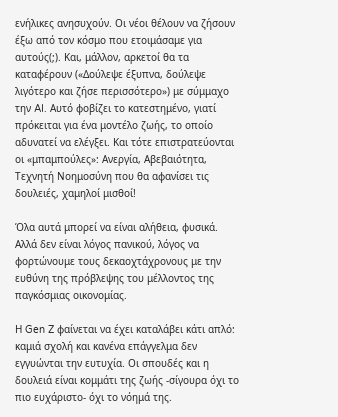ενήλικες ανησυχούν. Οι νέοι θέλουν να ζήσουν έξω από τον κόσμο που ετοιμάσαμε για αυτούς(;). Και, μάλλον, αρκετοί θα τα καταφέρουν («Δούλεψε έξυπνα, δούλεψε λιγότερο και ζήσε περισσότερο») με σύμμαχο την AI. Αυτό φοβίζει το κατεστημένο, γιατί πρόκειται για ένα μοντέλο ζωής, το οποίο αδυνατεί να ελέγξει. Και τότε επιστρατεύονται οι «μπαμπούλες»: Ανεργία, Αβεβαιότητα, Τεχνητή Νοημοσύνη που θα αφανίσει τις δουλειές, χαμηλοί μισθοί!

Όλα αυτά μπορεί να είναι αλήθεια, φυσικά. Αλλά δεν είναι λόγος πανικού, λόγος να φορτώνουμε τους δεκαοχτάχρονους με την ευθύνη της πρόβλεψης του μέλλοντος της παγκόσμιας οικονομίας.

Η Gen Z φαίνεται να έχει καταλάβει κάτι απλό: καμιά σχολή και κανένα επάγγελμα δεν εγγυώνται την ευτυχία. Οι σπουδές και η δουλειά είναι κομμάτι της ζωής -σίγουρα όχι το πιο ευχάριστο- όχι το νόημά της.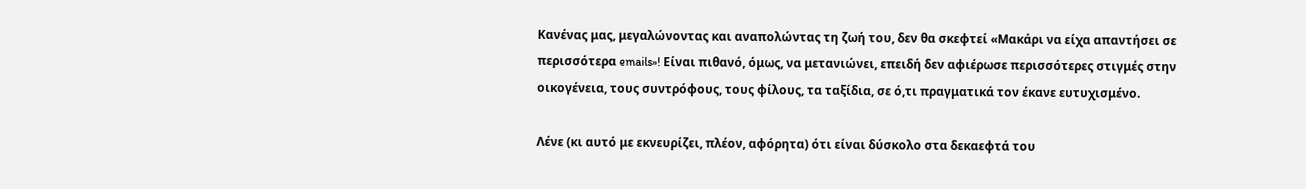Κανένας μας, μεγαλώνοντας και αναπολώντας τη ζωή του, δεν θα σκεφτεί «Μακάρι να είχα απαντήσει σε περισσότερα emails»! Είναι πιθανό, όμως, να μετανιώνει, επειδή δεν αφιέρωσε περισσότερες στιγμές στην οικογένεια, τους συντρόφους, τους φίλους, τα ταξίδια, σε ό,τι πραγματικά τον έκανε ευτυχισμένο.

Λένε (κι αυτό με εκνευρίζει, πλέον, αφόρητα) ότι είναι δύσκολο στα δεκαεφτά του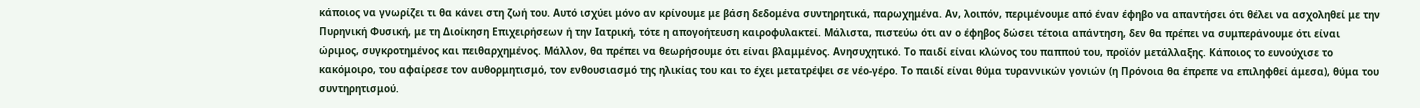κάποιος να γνωρίζει τι θα κάνει στη ζωή του. Αυτό ισχύει μόνο αν κρίνουμε με βάση δεδομένα συντηρητικά, παρωχημένα. Αν, λοιπόν, περιμένουμε από έναν έφηβο να απαντήσει ότι θέλει να ασχοληθεί με την Πυρηνική Φυσική, με τη Διοίκηση Επιχειρήσεων ή την Ιατρική, τότε η απογοήτευση καιροφυλακτεί. Μάλιστα, πιστεύω ότι αν ο έφηβος δώσει τέτοια απάντηση, δεν θα πρέπει να συμπεράνουμε ότι είναι ώριμος, συγκροτημένος και πειθαρχημένος. Μάλλον, θα πρέπει να θεωρήσουμε ότι είναι βλαμμένος. Ανησυχητικό. Το παιδί είναι κλώνος του παππού του, προϊόν μετάλλαξης. Κάποιος το ευνούχισε το κακόμοιρο, του αφαίρεσε τον αυθορμητισμό, τον ενθουσιασμό της ηλικίας του και το έχει μετατρέψει σε νέο-γέρο. Το παιδί είναι θύμα τυραννικών γονιών (η Πρόνοια θα έπρεπε να επιληφθεί άμεσα), θύμα του συντηρητισμού.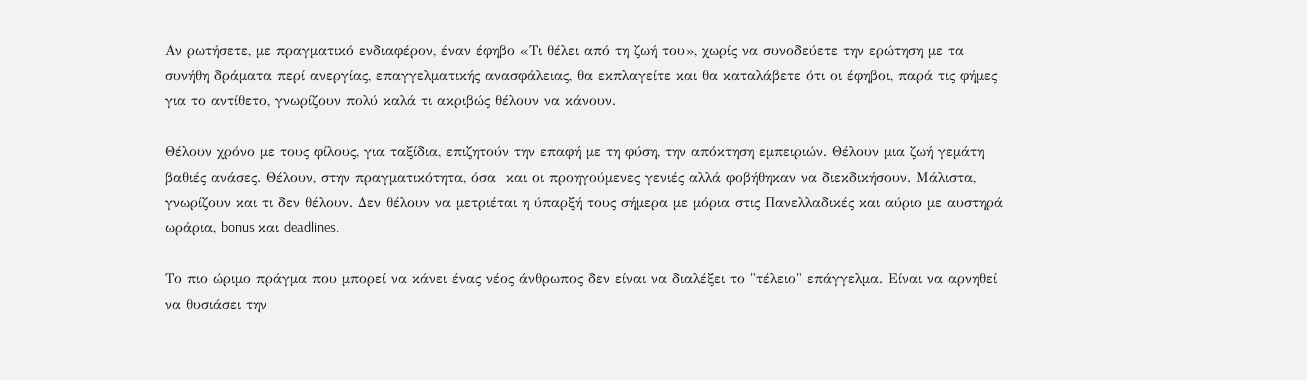Αν ρωτήσετε, με πραγματικό ενδιαφέρον, έναν έφηβο «Τι θέλει από τη ζωή του», χωρίς να συνοδεύετε την ερώτηση με τα συνήθη δράματα περί ανεργίας, επαγγελματικής ανασφάλειας, θα εκπλαγείτε και θα καταλάβετε ότι οι έφηβοι, παρά τις φήμες για το αντίθετο, γνωρίζουν πολύ καλά τι ακριβώς θέλουν να κάνουν.

Θέλουν χρόνο με τους φίλους, για ταξίδια, επιζητούν την επαφή με τη φύση, την απόκτηση εμπειριών. Θέλουν μια ζωή γεμάτη βαθιές ανάσες. Θέλουν, στην πραγματικότητα, όσα  και οι προηγούμενες γενιές αλλά φοβήθηκαν να διεκδικήσουν. Μάλιστα, γνωρίζουν και τι δεν θέλουν. Δεν θέλουν να μετριέται η ύπαρξή τους σήμερα με μόρια στις Πανελλαδικές και αύριο με αυστηρά ωράρια, bonus και deadlines.

Το πιο ώριμο πράγμα που μπορεί να κάνει ένας νέος άνθρωπος δεν είναι να διαλέξει το "τέλειο" επάγγελμα. Είναι να αρνηθεί να θυσιάσει την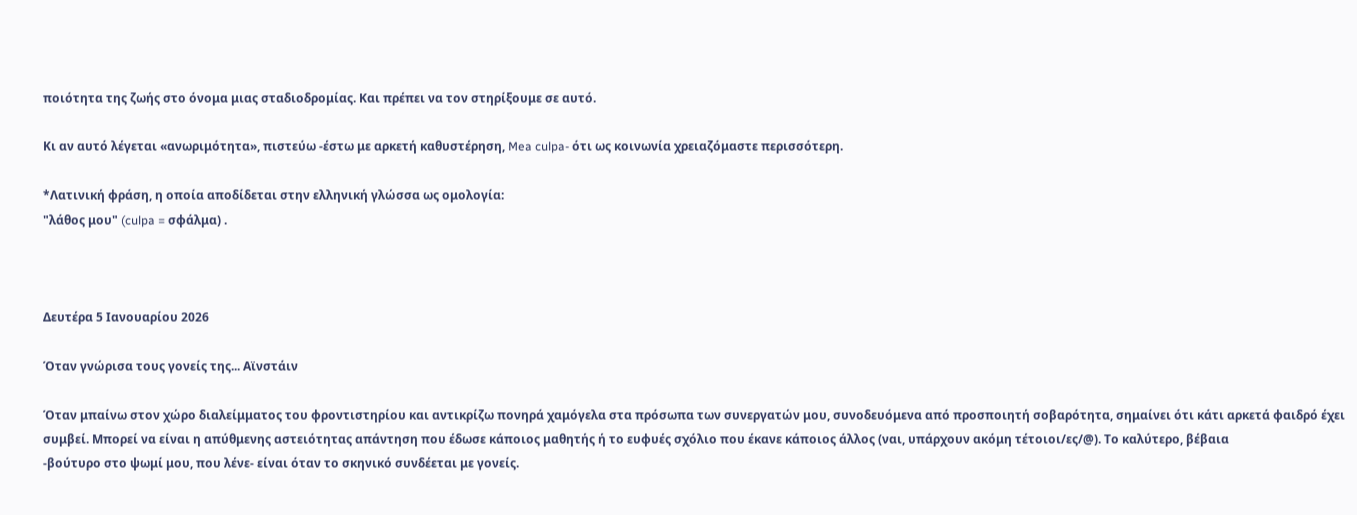ποιότητα της ζωής στο όνομα μιας σταδιοδρομίας. Και πρέπει να τον στηρίξουμε σε αυτό.

Κι αν αυτό λέγεται «ανωριμότητα», πιστεύω -έστω με αρκετή καθυστέρηση, Mea culpa- ότι ως κοινωνία χρειαζόμαστε περισσότερη.

*Λατινική φράση, η οποία αποδίδεται στην ελληνική γλώσσα ως ομολογία:
"λάθος μου" (culpa = σφάλμα) .



Δευτέρα 5 Ιανουαρίου 2026

Όταν γνώρισα τους γονείς της... Αϊνστάιν

Όταν μπαίνω στον χώρο διαλείμματος του φροντιστηρίου και αντικρίζω πονηρά χαμόγελα στα πρόσωπα των συνεργατών μου, συνοδευόμενα από προσποιητή σοβαρότητα, σημαίνει ότι κάτι αρκετά φαιδρό έχει συμβεί. Μπορεί να είναι η απύθμενης αστειότητας απάντηση που έδωσε κάποιος μαθητής ή το ευφυές σχόλιο που έκανε κάποιος άλλος (ναι, υπάρχουν ακόμη τέτοιοι/ες/@). Το καλύτερο, βέβαια
-βούτυρο στο ψωμί μου, που λένε- είναι όταν το σκηνικό συνδέεται με γονείς.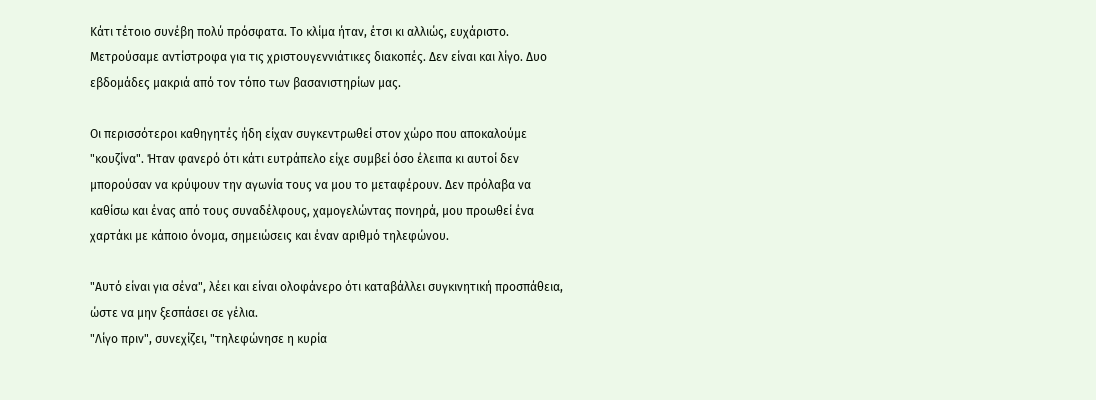Κάτι τέτοιο συνέβη πολύ πρόσφατα. Το κλίμα ήταν, έτσι κι αλλιώς, ευχάριστο. Μετρούσαμε αντίστροφα για τις χριστουγεννιάτικες διακοπές. Δεν είναι και λίγο. Δυο εβδομάδες μακριά από τον τόπο των βασανιστηρίων μας.

Οι περισσότεροι καθηγητές ήδη είχαν συγκεντρωθεί στον χώρο που αποκαλούμε "κουζίνα". Ήταν φανερό ότι κάτι ευτράπελο είχε συμβεί όσο έλειπα κι αυτοί δεν μπορούσαν να κρύψουν την αγωνία τους να μου το μεταφέρουν. Δεν πρόλαβα να καθίσω και ένας από τους συναδέλφους, χαμογελώντας πονηρά, μου προωθεί ένα χαρτάκι με κάποιο όνομα, σημειώσεις και έναν αριθμό τηλεφώνου.

"Αυτό είναι για σένα", λέει και είναι ολοφάνερο ότι καταβάλλει συγκινητική προσπάθεια, ώστε να μην ξεσπάσει σε γέλια.
"Λίγο πριν", συνεχίζει, "τηλεφώνησε η κυρία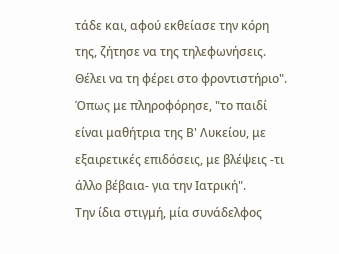τάδε και, αφού εκθείασε την κόρη  της, ζήτησε να της τηλεφωνήσεις. Θέλει να τη φέρει στο φροντιστήριο".
Όπως με πληροφόρησε, "το παιδί είναι μαθήτρια της Β' Λυκείου, με εξαιρετικές επιδόσεις, με βλέψεις -τι άλλο βέβαια- για την Ιατρική".
Την ίδια στιγμή, μία συνάδελφος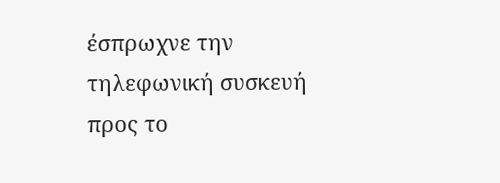έσπρωχνε την τηλεφωνική συσκευή προς το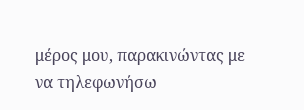μέρος μου, παρακινώντας με να τηλεφωνήσω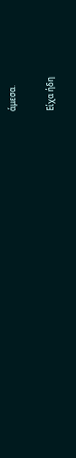άμεσα.

Είχα ήδη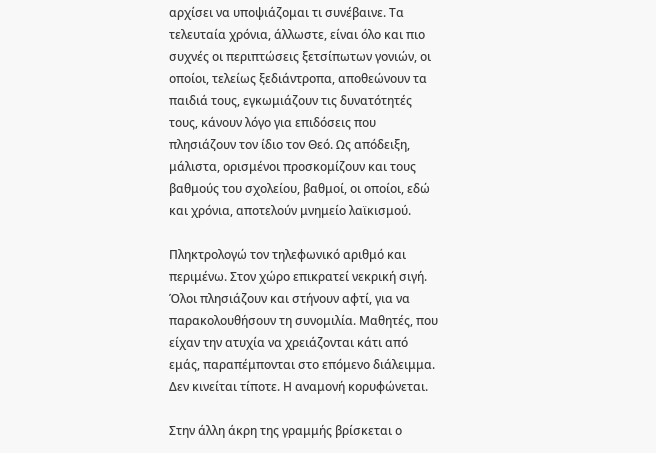αρχίσει να υποψιάζομαι τι συνέβαινε. Τα τελευταία χρόνια, άλλωστε, είναι όλο και πιο συχνές οι περιπτώσεις ξετσίπωτων γονιών, οι οποίοι, τελείως ξεδιάντροπα, αποθεώνουν τα παιδιά τους, εγκωμιάζουν τις δυνατότητές τους, κάνουν λόγο για επιδόσεις που πλησιάζουν τον ίδιο τον Θεό. Ως απόδειξη, μάλιστα, ορισμένοι προσκομίζουν και τους βαθμούς του σχολείου, βαθμοί, οι οποίοι, εδώ και χρόνια, αποτελούν μνημείο λαϊκισμού.

Πληκτρολογώ τον τηλεφωνικό αριθμό και περιμένω. Στον χώρο επικρατεί νεκρική σιγή. Όλοι πλησιάζουν και στήνουν αφτί, για να παρακολουθήσουν τη συνομιλία. Μαθητές, που είχαν την ατυχία να χρειάζονται κάτι από εμάς, παραπέμπονται στο επόμενο διάλειμμα. Δεν κινείται τίποτε. Η αναμονή κορυφώνεται.

Στην άλλη άκρη της γραμμής βρίσκεται ο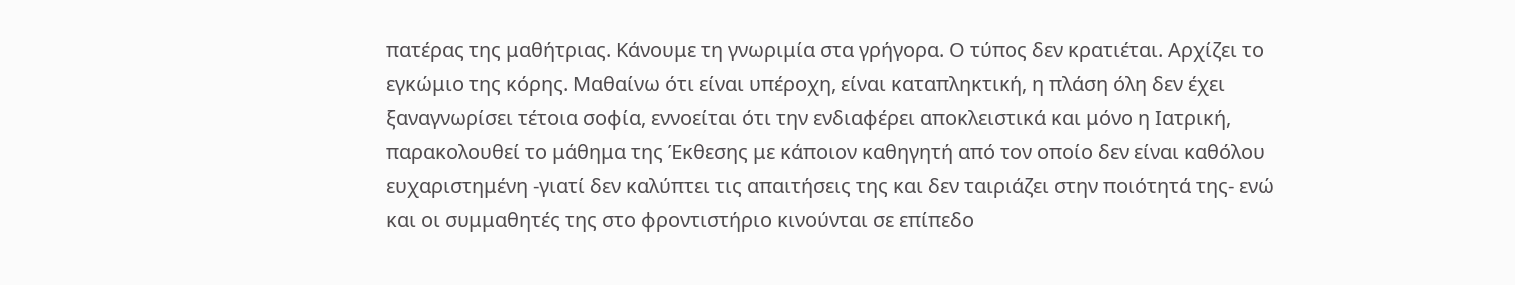πατέρας της μαθήτριας. Κάνουμε τη γνωριμία στα γρήγορα. Ο τύπος δεν κρατιέται. Αρχίζει το εγκώμιο της κόρης. Μαθαίνω ότι είναι υπέροχη, είναι καταπληκτική, η πλάση όλη δεν έχει ξαναγνωρίσει τέτοια σοφία, εννοείται ότι την ενδιαφέρει αποκλειστικά και μόνο η Ιατρική, παρακολουθεί το μάθημα της Έκθεσης με κάποιον καθηγητή από τον οποίο δεν είναι καθόλου ευχαριστημένη -γιατί δεν καλύπτει τις απαιτήσεις της και δεν ταιριάζει στην ποιότητά της- ενώ και οι συμμαθητές της στο φροντιστήριο κινούνται σε επίπεδο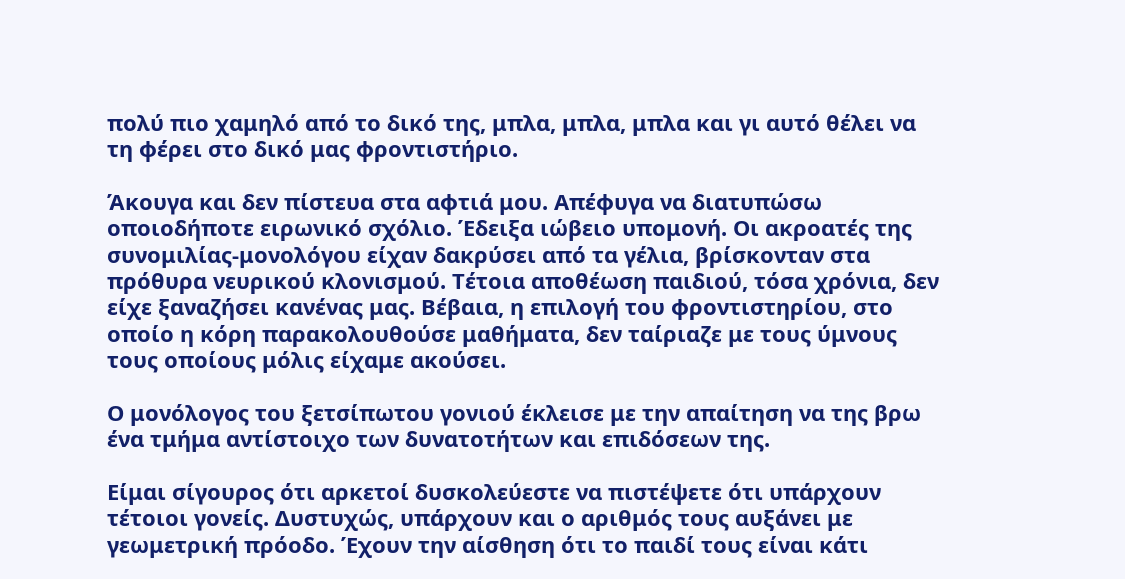πολύ πιο χαμηλό από το δικό της, μπλα, μπλα, μπλα και γι αυτό θέλει να τη φέρει στο δικό μας φροντιστήριο.

Άκουγα και δεν πίστευα στα αφτιά μου. Απέφυγα να διατυπώσω οποιοδήποτε ειρωνικό σχόλιο. Έδειξα ιώβειο υπομονή. Οι ακροατές της συνομιλίας-μονολόγου είχαν δακρύσει από τα γέλια, βρίσκονταν στα πρόθυρα νευρικού κλονισμού. Τέτοια αποθέωση παιδιού, τόσα χρόνια, δεν είχε ξαναζήσει κανένας μας. Βέβαια, η επιλογή του φροντιστηρίου, στο οποίο η κόρη παρακολουθούσε μαθήματα, δεν ταίριαζε με τους ύμνους τους οποίους μόλις είχαμε ακούσει.

Ο μονόλογος του ξετσίπωτου γονιού έκλεισε με την απαίτηση να της βρω ένα τμήμα αντίστοιχο των δυνατοτήτων και επιδόσεων της.

Είμαι σίγουρος ότι αρκετοί δυσκολεύεστε να πιστέψετε ότι υπάρχουν τέτοιοι γονείς. Δυστυχώς, υπάρχουν και ο αριθμός τους αυξάνει με γεωμετρική πρόοδο. Έχουν την αίσθηση ότι το παιδί τους είναι κάτι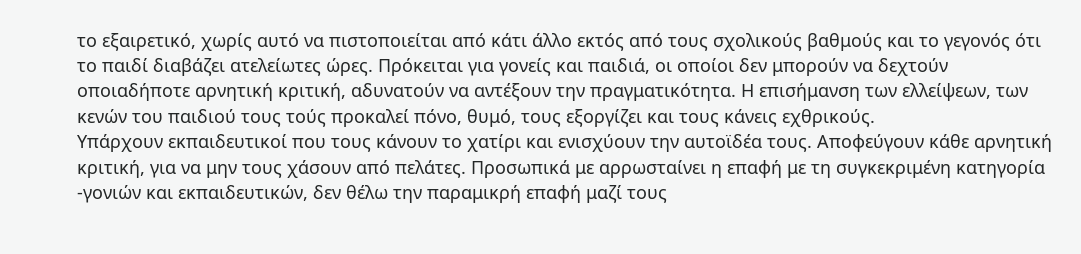το εξαιρετικό, χωρίς αυτό να πιστοποιείται από κάτι άλλο εκτός από τους σχολικούς βαθμούς και το γεγονός ότι το παιδί διαβάζει ατελείωτες ώρες. Πρόκειται για γονείς και παιδιά, οι οποίοι δεν μπορούν να δεχτούν οποιαδήποτε αρνητική κριτική, αδυνατούν να αντέξουν την πραγματικότητα. Η επισήμανση των ελλείψεων, των κενών του παιδιού τους τούς προκαλεί πόνο, θυμό, τους εξοργίζει και τους κάνεις εχθρικούς.
Υπάρχουν εκπαιδευτικοί που τους κάνουν το χατίρι και ενισχύουν την αυτοϊδέα τους. Αποφεύγουν κάθε αρνητική κριτική, για να μην τους χάσουν από πελάτες. Προσωπικά με αρρωσταίνει η επαφή με τη συγκεκριμένη κατηγορία -γονιών και εκπαιδευτικών, δεν θέλω την παραμικρή επαφή μαζί τους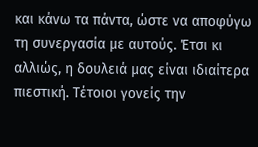και κάνω τα πάντα, ώστε να αποφύγω τη συνεργασία με αυτούς. Έτσι κι αλλιώς, η δουλειά μας είναι ιδιαίτερα πιεστική. Τέτοιοι γονείς την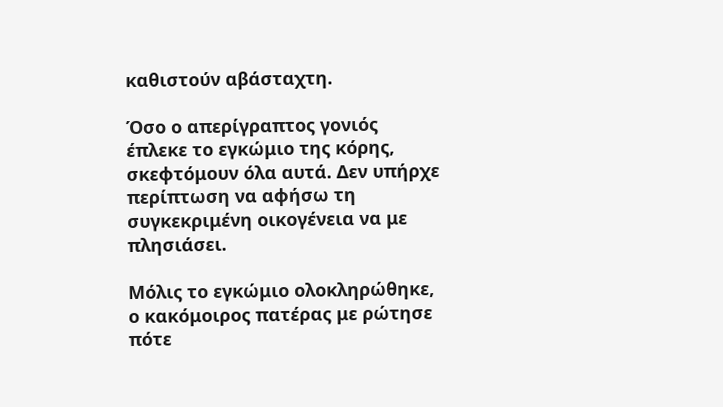καθιστούν αβάσταχτη.

Όσο ο απερίγραπτος γονιός έπλεκε το εγκώμιο της κόρης, σκεφτόμουν όλα αυτά. Δεν υπήρχε περίπτωση να αφήσω τη συγκεκριμένη οικογένεια να με πλησιάσει.

Μόλις το εγκώμιο ολοκληρώθηκε, ο κακόμοιρος πατέρας με ρώτησε πότε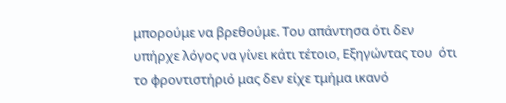μπορούμε να βρεθούμε. Του απάντησα ότι δεν υπήρχε λόγος να γίνει κάτι τέτοιο, Εξηγώντας του  ότι το φροντιστήριό μας δεν είχε τμήμα ικανό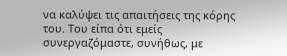να καλύψει τις απαιτήσεις της κόρης του. Του είπα ότι εμείς συνεργαζόμαστε, συνήθως, με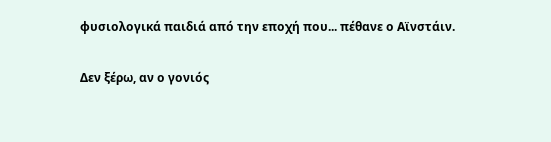φυσιολογικά παιδιά από την εποχή που... πέθανε ο Αϊνστάιν.

Δεν ξέρω, αν ο γονιός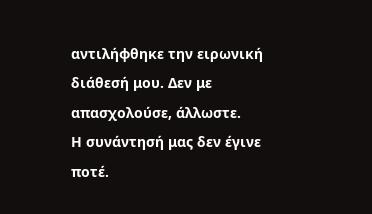αντιλήφθηκε την ειρωνική διάθεσή μου. Δεν με απασχολούσε, άλλωστε.
Η συνάντησή μας δεν έγινε ποτέ.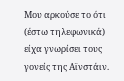Μου αρκούσε το ότι (έστω τηλεφωνικά) είχα γνωρίσει τους γονείς της Αϊνστάιν.